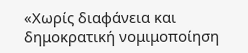«Χωρίς διαφάνεια και δημοκρατική νομιμοποίηση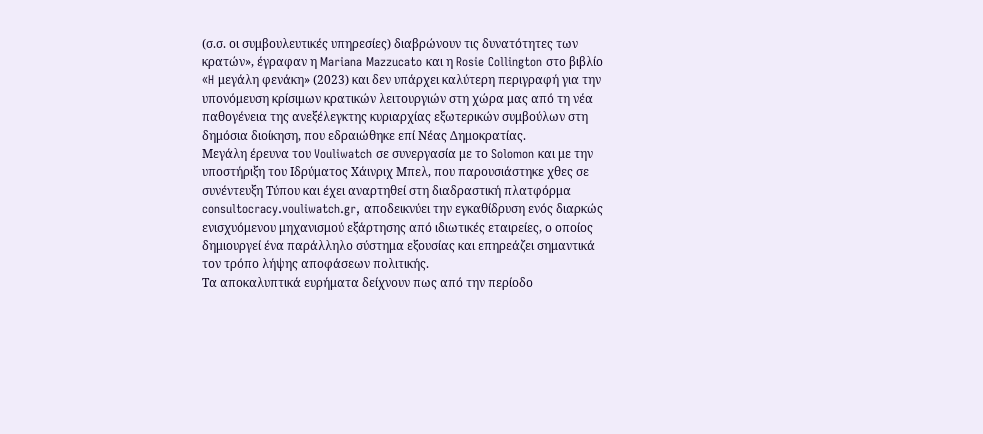(σ.σ. οι συμβουλευτικές υπηρεσίες) διαβρώνουν τις δυνατότητες των κρατών», έγραφαν η Mariana Mazzucato και η Rosie Collington στο βιβλίο «H μεγάλη φενάκη» (2023) και δεν υπάρχει καλύτερη περιγραφή για την υπονόμευση κρίσιμων κρατικών λειτουργιών στη χώρα μας από τη νέα παθογένεια της ανεξέλεγκτης κυριαρχίας εξωτερικών συμβούλων στη δημόσια διοίκηση, που εδραιώθηκε επί Νέας Δημοκρατίας.
Μεγάλη έρευνα του Vouliwatch σε συνεργασία με το Solomon και με την υποστήριξη του Ιδρύματος Χάινριχ Μπελ, που παρουσιάστηκε χθες σε συνέντευξη Τύπου και έχει αναρτηθεί στη διαδραστική πλατφόρμα consultocracy.vouliwatch.gr, αποδεικνύει την εγκαθίδρυση ενός διαρκώς ενισχυόμενου μηχανισμού εξάρτησης από ιδιωτικές εταιρείες, ο οποίος δημιουργεί ένα παράλληλο σύστημα εξουσίας και επηρεάζει σημαντικά τον τρόπο λήψης αποφάσεων πολιτικής.
Τα αποκαλυπτικά ευρήματα δείχνουν πως από την περίοδο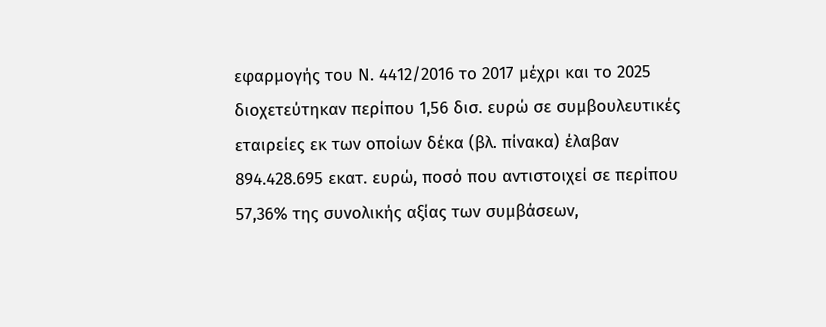εφαρμογής του Ν. 4412/2016 το 2017 μέχρι και το 2025 διοχετεύτηκαν περίπου 1,56 δισ. ευρώ σε συμβουλευτικές εταιρείες εκ των οποίων δέκα (βλ. πίνακα) έλαβαν 894.428.695 εκατ. ευρώ, ποσό που αντιστοιχεί σε περίπου 57,36% της συνολικής αξίας των συμβάσεων,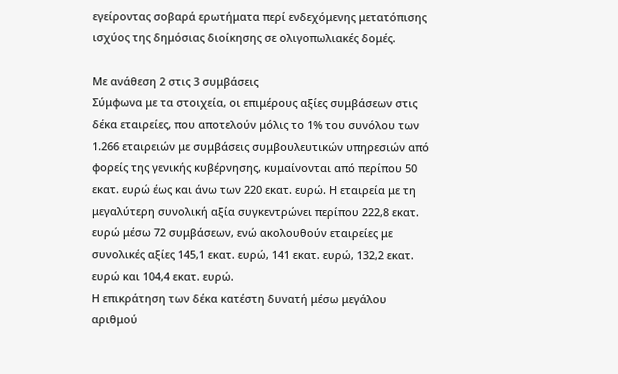εγείροντας σοβαρά ερωτήματα περί ενδεχόμενης μετατόπισης ισχύος της δημόσιας διοίκησης σε ολιγοπωλιακές δομές.

Με ανάθεση 2 στις 3 συμβάσεις
Σύμφωνα με τα στοιχεία, οι επιμέρους αξίες συμβάσεων στις δέκα εταιρείες, που αποτελούν μόλις το 1% του συνόλου των 1.266 εταιρειών με συμβάσεις συμβουλευτικών υπηρεσιών από φορείς της γενικής κυβέρνησης, κυμαίνονται από περίπου 50 εκατ. ευρώ έως και άνω των 220 εκατ. ευρώ. Η εταιρεία με τη μεγαλύτερη συνολική αξία συγκεντρώνει περίπου 222,8 εκατ. ευρώ μέσω 72 συμβάσεων, ενώ ακολουθούν εταιρείες με συνολικές αξίες 145,1 εκατ. ευρώ, 141 εκατ. ευρώ, 132,2 εκατ. ευρώ και 104,4 εκατ. ευρώ.
Η επικράτηση των δέκα κατέστη δυνατή μέσω μεγάλου αριθμού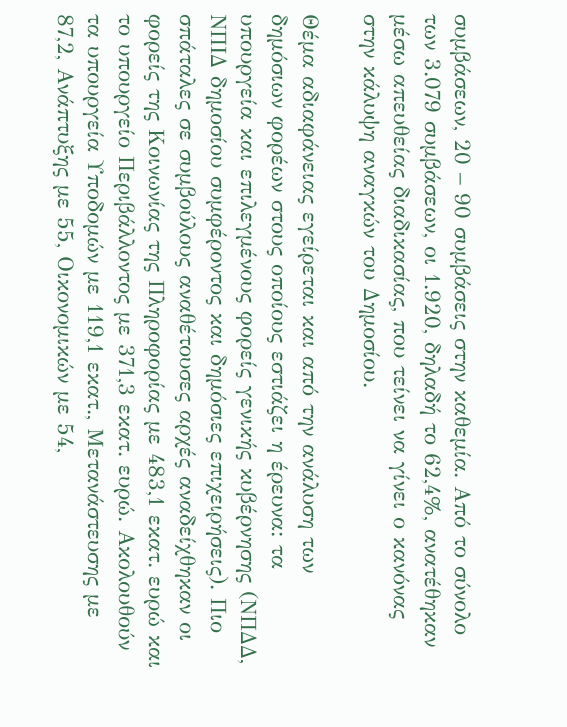συμβάσεων, 20 – 90 συμβάσεις στην καθεμία. Από το σύνολο των 3.079 συμβάσεων, οι 1.920, δηλαδή το 62,4%, ανατέθηκαν μέσω απευθείας διαδικασίας, που τείνει να γίνει ο κανόνας στην κάλυψη αναγκών του Δημοσίου.

Θέμα αδιαφάνειας εγείρεται και από την ανάλυση των δημόσιων φορέων στους οποίους εστιάζει η έρευνα: τα υπουργεία και επιλεγμένους φορείς γενικής κυβέρνησης (ΝΠΔΔ, ΝΠΙΔ δημοσίου συμφέροντος και δημόσιες επιχειρήσεις). Πιο σπάταλες σε συμβούλους αναθέτουσες αρχές αναδείχθηκαν οι φορείς της Κοινωνίας της Πληροφορίας με 483,1 εκατ. ευρώ και το υπουργείο Περιβάλλοντος με 371,3 εκατ. ευρώ. Ακολουθούν τα υπουργεία Υποδομών με 119,1 εκατ., Μετανάστευσης με 87,2, Ανάπτυξης με 55, Οικονομικών με 54,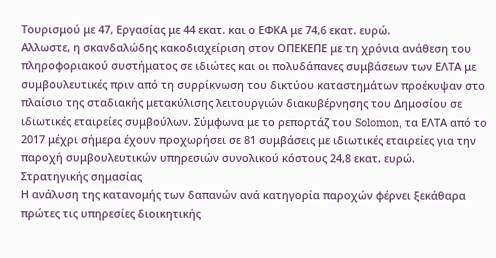Τουρισμού με 47, Εργασίας με 44 εκατ. και ο ΕΦΚΑ με 74,6 εκατ. ευρώ.
Αλλωστε, η σκανδαλώδης κακοδιαχείριση στον ΟΠΕΚΕΠΕ με τη χρόνια ανάθεση του πληροφοριακού συστήματος σε ιδιώτες και οι πολυδάπανες συμβάσεων των ΕΛΤΑ με συμβουλευτικές πριν από τη συρρίκνωση του δικτύου καταστημάτων προέκυψαν στο πλαίσιο της σταδιακής μετακύλισης λειτουργιών διακυβέρνησης του Δημοσίου σε ιδιωτικές εταιρείες συμβούλων. Σύμφωνα με το ρεπορτάζ του Solomon, τα ΕΛΤΑ από το 2017 μέχρι σήμερα έχουν προχωρήσει σε 81 συμβάσεις με ιδιωτικές εταιρείες για την παροχή συμβουλευτικών υπηρεσιών συνολικού κόστους 24,8 εκατ. ευρώ.
Στρατηγικής σημασίας
Η ανάλυση της κατανομής των δαπανών ανά κατηγορία παροχών φέρνει ξεκάθαρα πρώτες τις υπηρεσίες διοικητικής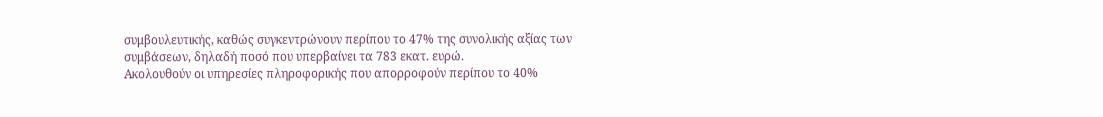συμβουλευτικής, καθώς συγκεντρώνουν περίπου το 47% της συνολικής αξίας των συμβάσεων, δηλαδή ποσό που υπερβαίνει τα 783 εκατ. ευρώ.
Ακολουθούν οι υπηρεσίες πληροφορικής που απορροφούν περίπου το 40%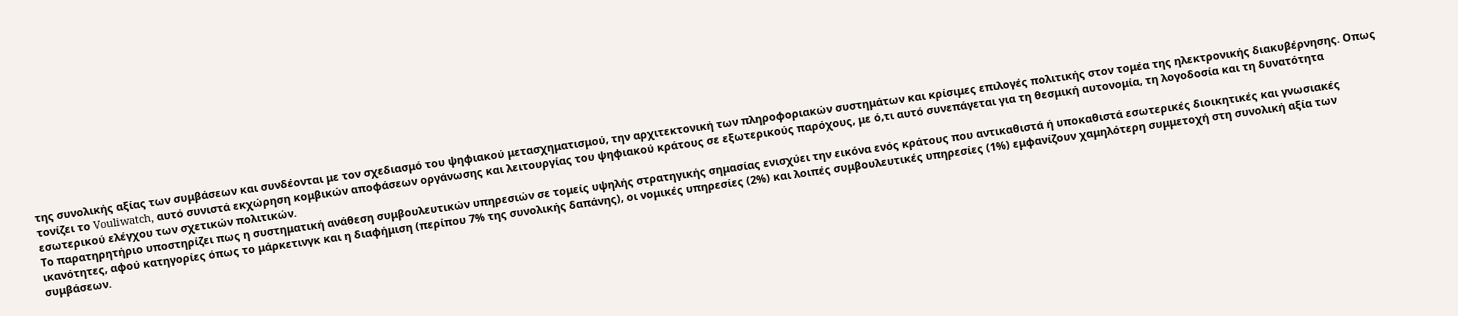της συνολικής αξίας των συμβάσεων και συνδέονται με τον σχεδιασμό του ψηφιακού μετασχηματισμού, την αρχιτεκτονική των πληροφοριακών συστημάτων και κρίσιμες επιλογές πολιτικής στον τομέα της ηλεκτρονικής διακυβέρνησης. Οπως τονίζει το Vouliwatch, αυτό συνιστά εκχώρηση κομβικών αποφάσεων οργάνωσης και λειτουργίας του ψηφιακού κράτους σε εξωτερικούς παρόχους, με ό,τι αυτό συνεπάγεται για τη θεσμική αυτονομία, τη λογοδοσία και τη δυνατότητα εσωτερικού ελέγχου των σχετικών πολιτικών.
Το παρατηρητήριο υποστηρίζει πως η συστηματική ανάθεση συμβουλευτικών υπηρεσιών σε τομείς υψηλής στρατηγικής σημασίας ενισχύει την εικόνα ενός κράτους που αντικαθιστά ή υποκαθιστά εσωτερικές διοικητικές και γνωσιακές ικανότητες, αφού κατηγορίες όπως το μάρκετινγκ και η διαφήμιση (περίπου 7% της συνολικής δαπάνης), οι νομικές υπηρεσίες (2%) και λοιπές συμβουλευτικές υπηρεσίες (1%) εμφανίζουν χαμηλότερη συμμετοχή στη συνολική αξία των συμβάσεων.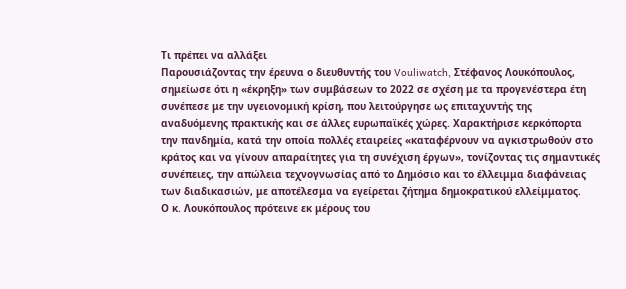Τι πρέπει να αλλάξει
Παρουσιάζοντας την έρευνα ο διευθυντής του Vouliwatch, Στέφανος Λουκόπουλος, σημείωσε ότι η «έκρηξη» των συμβάσεων το 2022 σε σχέση με τα προγενέστερα έτη συνέπεσε με την υγειονομική κρίση, που λειτούργησε ως επιταχυντής της αναδυόμενης πρακτικής και σε άλλες ευρωπαϊκές χώρες. Χαρακτήρισε κερκόπορτα την πανδημία, κατά την οποία πολλές εταιρείες «καταφέρνουν να αγκιστρωθούν στο κράτος και να γίνουν απαραίτητες για τη συνέχιση έργων», τονίζοντας τις σημαντικές συνέπειες, την απώλεια τεχνογνωσίας από το Δημόσιο και το έλλειμμα διαφάνειας των διαδικασιών, με αποτέλεσμα να εγείρεται ζήτημα δημοκρατικού ελλείμματος.
Ο κ. Λουκόπουλος πρότεινε εκ μέρους του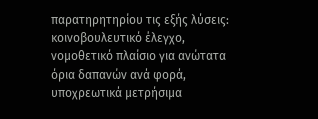παρατηρητηρίου τις εξής λύσεις: κοινοβουλευτικό έλεγχο, νομοθετικό πλαίσιο για ανώτατα όρια δαπανών ανά φορά, υποχρεωτικά μετρήσιμα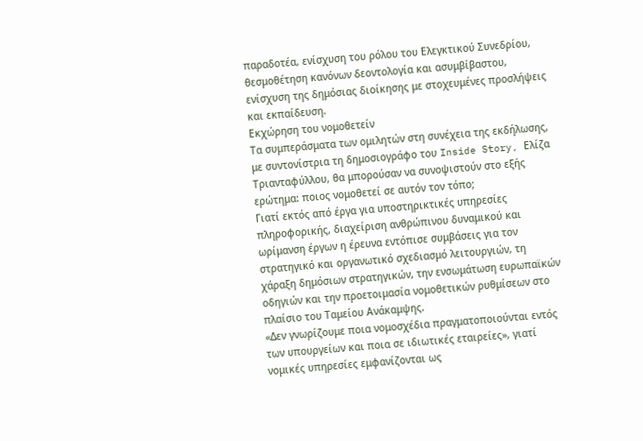παραδοτέα, ενίσχυση του ρόλου του Ελεγκτικού Συνεδρίου, θεσμοθέτηση κανόνων δεοντολογία και ασυμβίβαστου, ενίσχυση της δημόσιας διοίκησης με στοχευμένες προσλήψεις και εκπαίδευση.
Εκχώρηση του νομοθετείν
Τα συμπεράσματα των ομιλητών στη συνέχεια της εκδήλωσης, με συντονίστρια τη δημοσιογράφο του Inside Story, Ελίζα Τριανταφύλλου, θα μπορούσαν να συνοψιστούν στο εξής ερώτημα: ποιος νομοθετεί σε αυτόν τον τόπο;
Γιατί εκτός από έργα για υποστηρικτικές υπηρεσίες πληροφορικής, διαχείριση ανθρώπινου δυναμικού και ωρίμανση έργων η έρευνα εντόπισε συμβάσεις για τον στρατηγικό και οργανωτικό σχεδιασμό λειτουργιών, τη χάραξη δημόσιων στρατηγικών, την ενσωμάτωση ευρωπαϊκών οδηγιών και την προετοιμασία νομοθετικών ρυθμίσεων στο πλαίσιο του Ταμείου Ανάκαμψης.
«Δεν γνωρίζουμε ποια νομοσχέδια πραγματοποιούνται εντός των υπουργείων και ποια σε ιδιωτικές εταιρείες», γιατί νομικές υπηρεσίες εμφανίζονται ως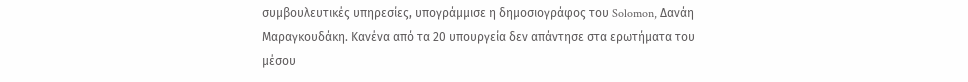συμβουλευτικές υπηρεσίες, υπογράμμισε η δημοσιογράφος του Solomon, Δανάη Μαραγκουδάκη. Κανένα από τα 20 υπουργεία δεν απάντησε στα ερωτήματα του μέσου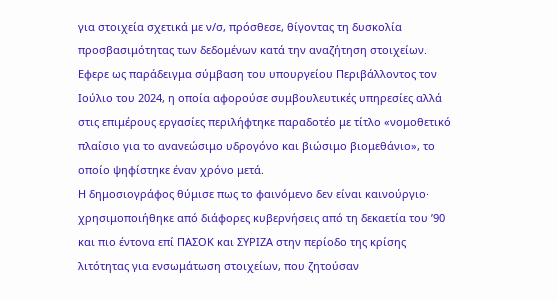για στοιχεία σχετικά με ν/σ, πρόσθεσε, θίγοντας τη δυσκολία προσβασιμότητας των δεδομένων κατά την αναζήτηση στοιχείων.
Εφερε ως παράδειγμα σύμβαση του υπουργείου Περιβάλλοντος τον Ιούλιο του 2024, η οποία αφορούσε συμβουλευτικές υπηρεσίες αλλά στις επιμέρους εργασίες περιλήφτηκε παραδοτέο με τίτλο «νομοθετικό πλαίσιο για το ανανεώσιμο υδρογόνο και βιώσιμο βιομεθάνιο», το οποίο ψηφίστηκε έναν χρόνο μετά.
Η δημοσιογράφος θύμισε πως το φαινόμενο δεν είναι καινούργιο· χρησιμοποιήθηκε από διάφορες κυβερνήσεις από τη δεκαετία του ’90 και πιο έντονα επί ΠΑΣΟΚ και ΣΥΡΙΖΑ στην περίοδο της κρίσης λιτότητας για ενσωμάτωση στοιχείων, που ζητούσαν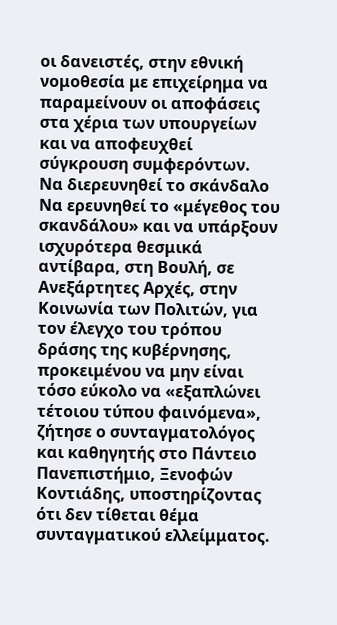οι δανειστές, στην εθνική νομοθεσία με επιχείρημα να παραμείνουν οι αποφάσεις στα χέρια των υπουργείων και να αποφευχθεί σύγκρουση συμφερόντων.
Να διερευνηθεί το σκάνδαλο
Να ερευνηθεί το «μέγεθος του σκανδάλου» και να υπάρξουν ισχυρότερα θεσμικά αντίβαρα, στη Βουλή, σε Ανεξάρτητες Αρχές, στην Κοινωνία των Πολιτών, για τον έλεγχο του τρόπου δράσης της κυβέρνησης, προκειμένου να μην είναι τόσο εύκολο να «εξαπλώνει τέτοιου τύπου φαινόμενα», ζήτησε ο συνταγματολόγος και καθηγητής στο Πάντειο Πανεπιστήμιο, Ξενοφών Κοντιάδης, υποστηρίζοντας ότι δεν τίθεται θέμα συνταγματικού ελλείμματος.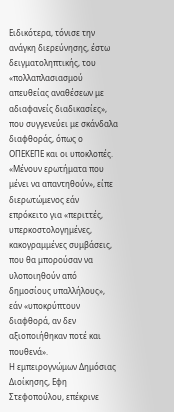Ειδικότερα, τόνισε την ανάγκη διερεύνησης, έστω δειγματοληπτικής, του «πολλαπλασιασμού απευθείας αναθέσεων με αδιαφανείς διαδικασίες», που συγγενεύει με σκάνδαλα διαφθοράς, όπως ο ΟΠΕΚΕΠΕ και οι υποκλοπές. «Μένουν ερωτήματα που μένει να απαντηθούν», είπε διερωτώμενος εάν επρόκειτο για «περιττές, υπερκοστολογημένες, κακογραμμένες συμβάσεις, που θα μπορούσαν να υλοποιηθούν από δημοσίους υπαλλήλους», εάν «υποκρύπτουν διαφθορά, αν δεν αξιοποιήθηκαν ποτέ και πουθενά».
Η εμπειρογνώμων Δημόσιας Διοίκησης, Εφη Στεφοπούλου, επέκρινε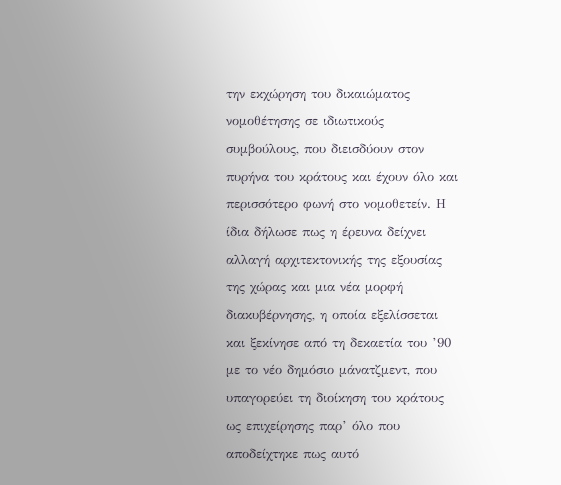την εκχώρηση του δικαιώματος νομοθέτησης σε ιδιωτικούς συμβούλους, που διεισδύουν στον πυρήνα του κράτους και έχουν όλο και περισσότερο φωνή στο νομοθετείν. Η ίδια δήλωσε πως η έρευνα δείχνει αλλαγή αρχιτεκτονικής της εξουσίας της χώρας και μια νέα μορφή διακυβέρνησης, η οποία εξελίσσεται και ξεκίνησε από τη δεκαετία του ’90 με το νέο δημόσιο μάνατζμεντ, που υπαγορεύει τη διοίκηση του κράτους ως επιχείρησης παρ’ όλο που αποδείχτηκε πως αυτό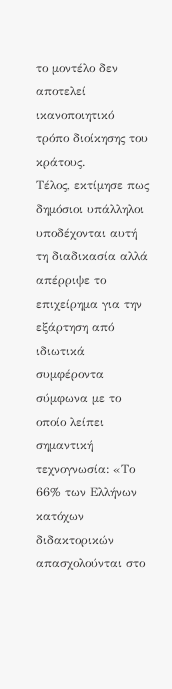το μοντέλο δεν αποτελεί ικανοποιητικό τρόπο διοίκησης του κράτους.
Τέλος, εκτίμησε πως δημόσιοι υπάλληλοι υποδέχονται αυτή τη διαδικασία αλλά απέρριψε το επιχείρημα για την εξάρτηση από ιδιωτικά συμφέροντα σύμφωνα με το οποίο λείπει σημαντική τεχνογνωσία: «Το 66% των Ελλήνων κατόχων διδακτορικών απασχολούνται στο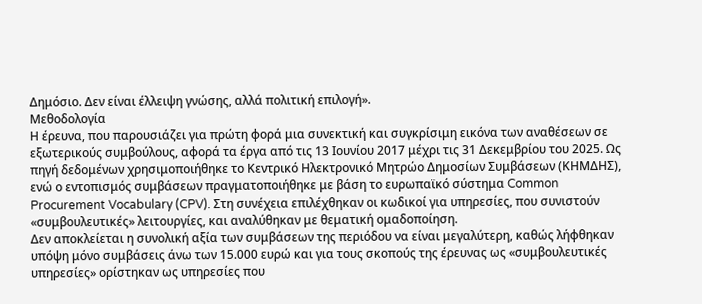Δημόσιο. Δεν είναι έλλειψη γνώσης, αλλά πολιτική επιλογή».
Μεθοδολογία
Η έρευνα, που παρουσιάζει για πρώτη φορά μια συνεκτική και συγκρίσιμη εικόνα των αναθέσεων σε εξωτερικούς συμβούλους, αφορά τα έργα από τις 13 Ιουνίου 2017 μέχρι τις 31 Δεκεμβρίου του 2025. Ως πηγή δεδομένων χρησιμοποιήθηκε το Κεντρικό Ηλεκτρονικό Μητρώο Δημοσίων Συμβάσεων (ΚΗΜΔΗΣ), ενώ ο εντοπισμός συμβάσεων πραγματοποιήθηκε με βάση το ευρωπαϊκό σύστημα Common Procurement Vocabulary (CPV). Στη συνέχεια επιλέχθηκαν οι κωδικοί για υπηρεσίες, που συνιστούν «συμβουλευτικές» λειτουργίες, και αναλύθηκαν με θεματική ομαδοποίηση.
Δεν αποκλείεται η συνολική αξία των συμβάσεων της περιόδου να είναι μεγαλύτερη, καθώς λήφθηκαν υπόψη μόνο συμβάσεις άνω των 15.000 ευρώ και για τους σκοπούς της έρευνας ως «συμβουλευτικές υπηρεσίες» ορίστηκαν ως υπηρεσίες που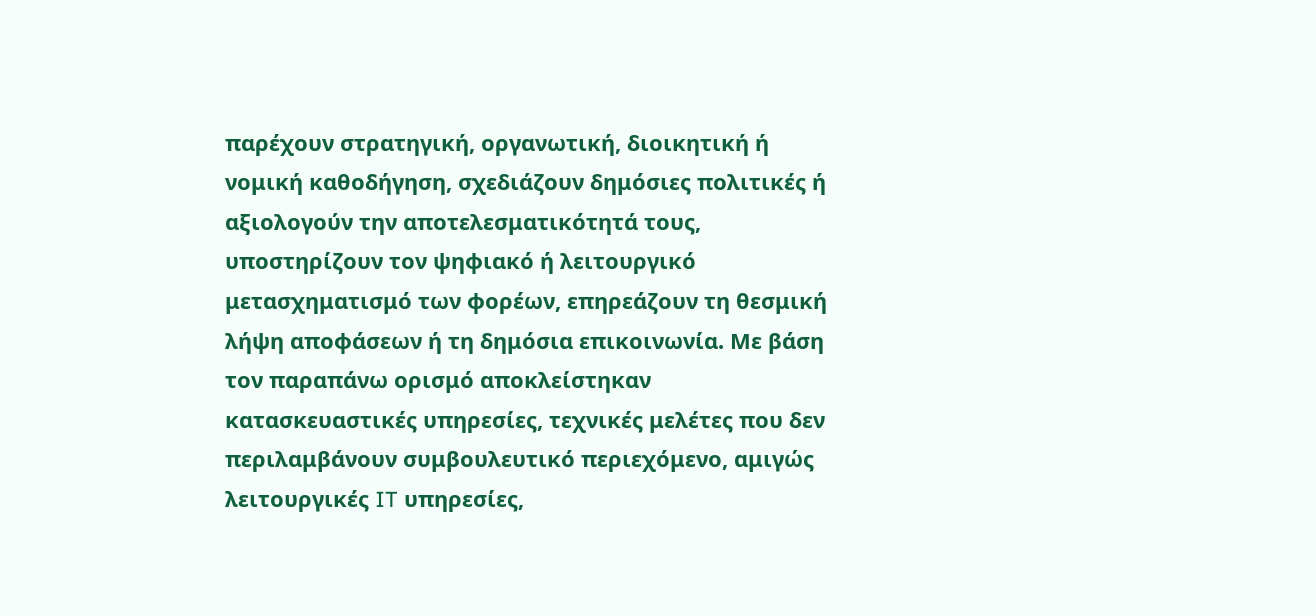παρέχουν στρατηγική, οργανωτική, διοικητική ή νομική καθοδήγηση, σχεδιάζουν δημόσιες πολιτικές ή αξιολογούν την αποτελεσματικότητά τους, υποστηρίζουν τον ψηφιακό ή λειτουργικό μετασχηματισμό των φορέων, επηρεάζουν τη θεσμική λήψη αποφάσεων ή τη δημόσια επικοινωνία. Με βάση τον παραπάνω ορισμό αποκλείστηκαν κατασκευαστικές υπηρεσίες, τεχνικές μελέτες που δεν περιλαμβάνουν συμβουλευτικό περιεχόμενο, αμιγώς λειτουργικές IT υπηρεσίες,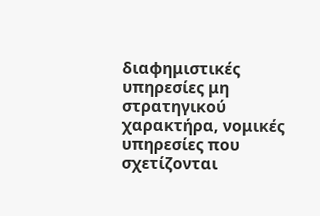διαφημιστικές υπηρεσίες μη στρατηγικού χαρακτήρα, νομικές υπηρεσίες που σχετίζονται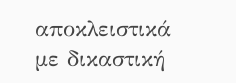αποκλειστικά με δικαστική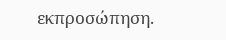εκπροσώπηση.